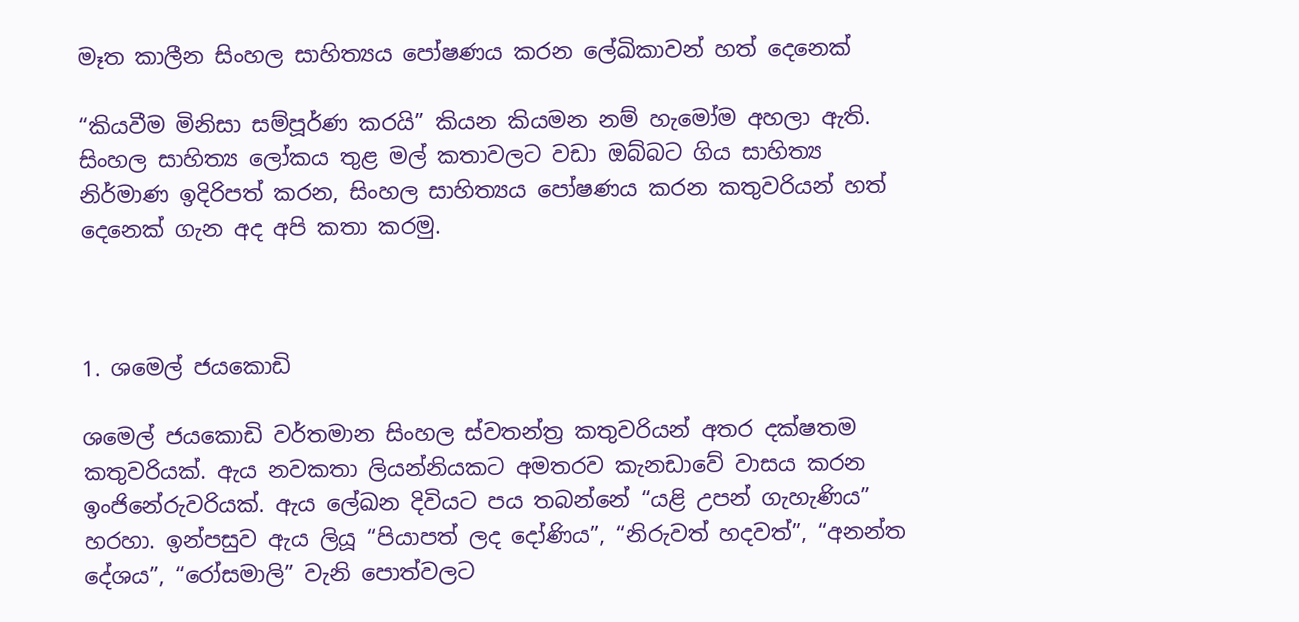මෑත කාලීන සිංහල සාහිත්‍යය පෝෂණය කරන ලේඛිකාවන් හත් දෙනෙක්

“කියවීම මිනිසා සම්පූර්ණ කරයි” කියන කියමන නම් හැමෝම අහලා ඇති. සිංහල සාහිත්‍ය ලෝකය තුළ මල් කතාවලට වඩා ඔබ්බට ගිය සාහිත්‍ය නිර්මාණ ඉදිරිපත් කරන, සිංහල සාහිත්‍යය පෝෂණය කරන කතුවරියන් හත් දෙනෙක් ගැන අද අපි කතා කරමු.



1. ශමෙල් ජයකොඩි

ශමෙල් ජයකොඩි වර්තමාන සිංහල ස්වතන්ත්‍ර කතුවරියන් අතර දක්ෂතම කතුවරියක්. ඇය නවකතා ලියන්නියකට අමතරව කැනඩාවේ වාසය කරන ඉංජිනේරුවරියක්. ඇය ලේඛන දිවියට පය තබන්නේ “යළි උපන් ගැහැණිය” හරහා. ඉන්පසුව ඇය ලියූ “පියාපත් ලද දෝණිය”, “නිරුවත් හදවත්”, “අනන්ත දේශය”, “රෝසමාලි” වැනි පොත්වලට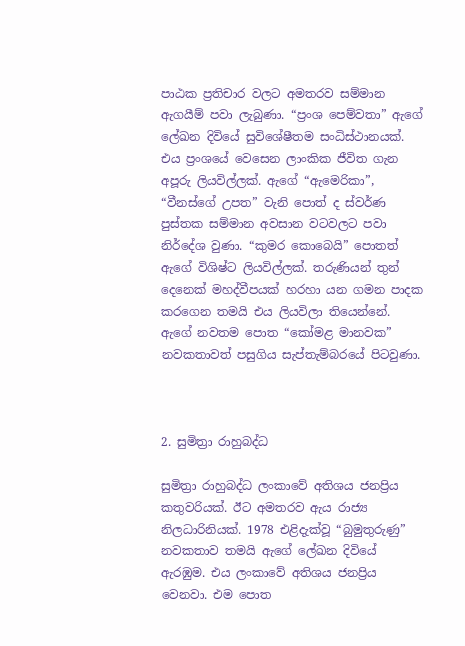පාඨක ප්‍රතිචාර වලට අමතරව සම්මාන ඇගයීම් පවා ලැබුණා. “ප්‍රංශ පෙම්වතා” ඇගේ ලේඛන දිවියේ සුවිශේෂීතම සංධිස්ථානයක්. එය ප්‍රංශයේ වෙසෙන ලාංකික ජීවිත ගැන අපූරු ලියවිල්ලක්. ඇගේ “ඇමෙරිකා”, “වීනස්ගේ උපත” වැනි පොත් ද ස්වර්ණ පුස්තක සම්මාන අවසාන වටවලට පවා නිර්දේශ වුණා. “කුමර කොබෙයි” පොතත් ඇගේ විශිෂ්ට ලියවිල්ලක්. තරුණියන් තුන් දෙනෙක් මහද්වීපයක් හරහා යන ගමන පාදක කරගෙන තමයි එය ලියවිලා තියෙන්නේ. ඇගේ නවතම පොත “කෝමළ මානවක” නවකතාවත් පසුගිය සැප්තැම්බරයේ පිටවුණා.



2. සුමිත්‍රා රාහුබද්ධ

සුමිත්‍රා රාහුබද්ධ ලංකාවේ අතිශය ජනප්‍රිය කතුවරියක්. ඊට අමතරව ඇය රාජ්‍ය නිලධාරිනියක්. 1978 එළිදැක්වූ “බුමුතුරුණු” නවකතාව තමයි ඇගේ ලේඛන දිවියේ ඇරඹුම. එය ලංකාවේ අතිශය ජනප්‍රිය වෙනවා. එම පොත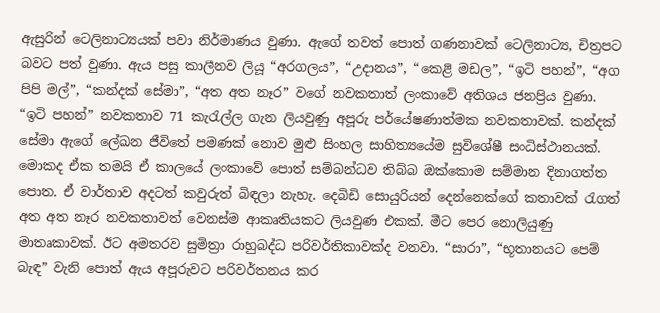ඇසුරින් ටෙලිනාට්‍යයක් පවා නිර්මාණය වුණා. ඇගේ තවත් පොත් ගණනාවක් ටෙලිනාට්‍ය, චිත්‍රපට බවට පත් වුණා. ඇය පසු කාලීනව ලියූ “අරගලය”, “උදානය”, “කෙළි මඩල”, “ඉටි පහන්”, “අග පිපි මල්”, “කන්දක් සේමා”, “අත අත නෑර” වගේ නවකතාත් ලංකාවේ අතිශය ජනප්‍රිය වුණා. “ඉටි පහන්” නවකතාව 71 කැරැල්ල ගැන ලියවුණු අපූරු පර්යේෂණාත්මක නවකතාවක්. කන්දක් සේමා ඇගේ ලේඛන ජීවිතේ පමණක් නොව මුළු සිංහල සාහිත්‍යයේම සුවිශේෂී සංධිස්ථානයක්. මොකද ඒක තමයි ඒ කාලයේ ලංකාවේ පොත් සම්බන්ධව තිබ්බ ඔක්කොම සම්මාන දිනාගත්ත පොත. ඒ වාර්තාව අදටත් කවුරුත් බිඳලා නැහැ. දෙබිඩි සොයුරියන් දෙන්නෙක්ගේ කතාවක් රැගත් අත අත නෑර නවකතාවත් වෙනස්ම ආකෘතියකට ලියවුණ එකක්. මීට පෙර නොලියුණු මාතෘකාවක්. ඊට අමතරව සුමිත්‍රා රාහුබද්ධ පරිවර්තිකාවක්ද වනවා. “සාරා”, “භූතානයට පෙම් බැඳ” වැනි පොත් ඇය අපූරුවට පරිවර්තනය කර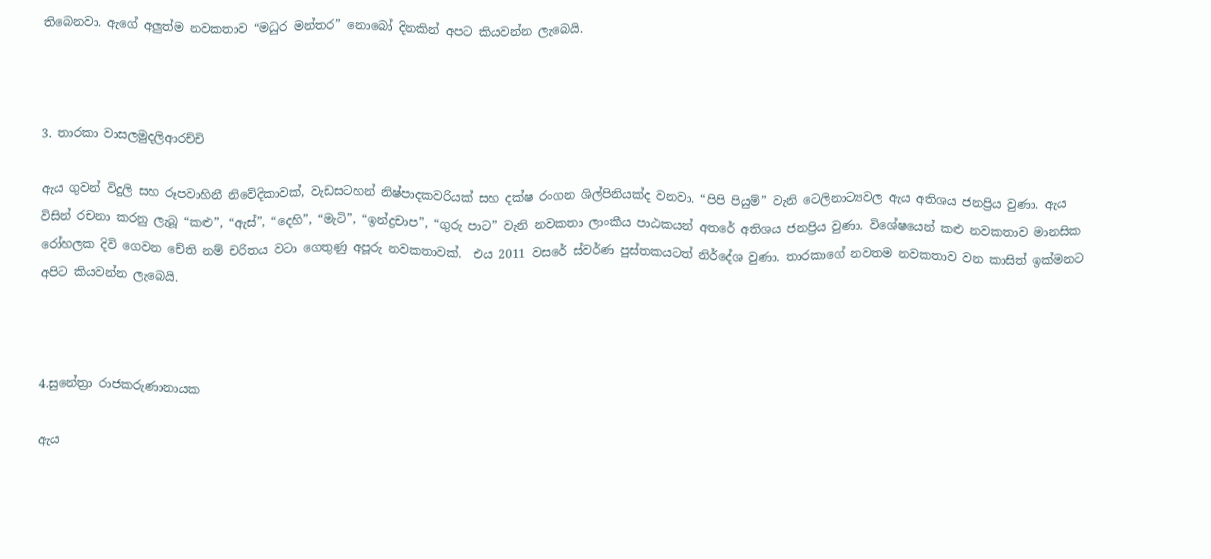තිබෙනවා. ඇගේ අලුත්ම නවකතාව “මධුර මන්තර” නොබෝ දිනකින් අපට කියවන්න ලැබෙයි.



3. තාරකා වාසලමුදලිආරච්චි

ඇය ගුවන් විදුලි සහ රූපවාහිනී නිවේදිකාවක්, වැඩසටහන් නිෂ්පාදකවරියක් සහ දක්ෂ රංගන ශිල්පිනියක්ද වනවා. “පිපි පියුම්” වැනි ටෙලිනාට්‍යවල ඇය අතිශය ජනප්‍රිය වුණා. ඇය විසින් රචනා කරනු ලැබූ “කළු”, “ඇස්”, “දෙහි”, “මැටි”, “ඉන්ද්‍රචාප”, “ගුරු පාට” වැනි නවකතා ලාංකීය පාඨකයන් අතරේ අතිශය ජනප්‍රිය වුණා. විශේෂයෙන් කළු නවකතාව මානසික රෝහලක දිවි ගෙවන චේති නම් චරිතය වටා ගෙතුණු අපූරු නවකතාවක්.  එය 2011 වසරේ ස්වර්ණ පුස්තකයටත් නිර්දේශ වුණා. තාරකාගේ නවතම නවකතාව වන කාසිත් ඉක්මනට අපිට කියවන්න ලැබෙයි.



4.සුනේත්‍රා රාජකරුණානායක

ඇය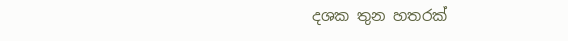දශක තුන හතරක්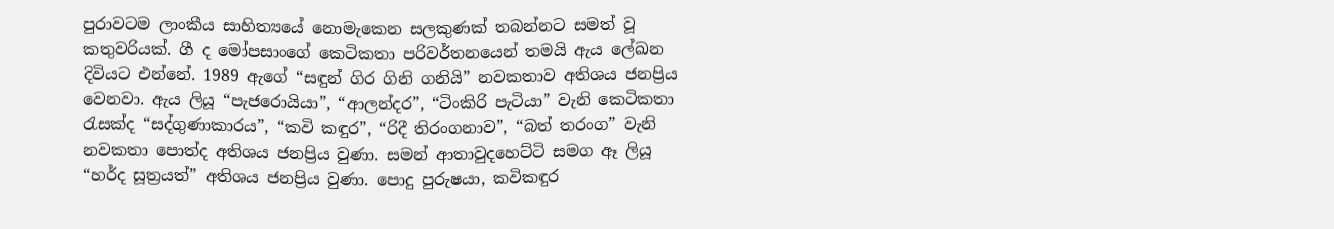පුරාවටම ලාංකීය සාහිත්‍යයේ නොමැකෙන සලකුණක් තබන්නට සමත් වූ කතුවරියක්. ගී ද මෝපසාංගේ කෙටිකතා පරිවර්තනයෙන් තමයි ඇය ලේඛන දිවියට එන්නේ. 1989 ඇගේ “සඳුන් ගිර ගිනි ගනියි” නවකතාව අතිශය ජනප්‍රිය වෙනවා. ඇය ලියූ “පැජරොයියා”, “ආලන්දර”, “ටිංකිරි පැටියා” වැනි කෙටිකතා රැසක්ද “සද්ගුණාකාරය”, “කවි කඳුර”, “රිදී තිරංගනාව”, “බත් තරංග” වැනි නවකතා පොත්ද අතිශය ජනප්‍රිය වුණා. සමන් ආතාවුදහෙට්ටි සමග ඈ ලියූ “හර්ද සූත්‍රයත්” අතිශය ජනප්‍රිය වුණා. පොදු පුරුෂයා, කවිකඳුර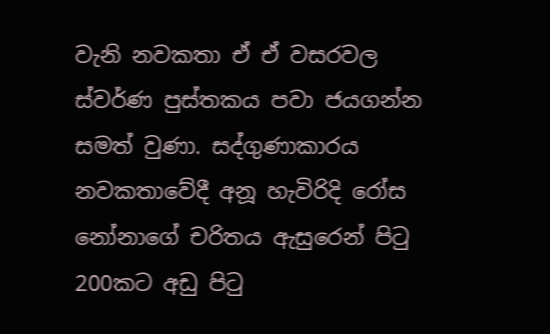වැනි නවකතා ඒ ඒ වසරවල ස්වර්ණ පුස්තකය පවා ජයගන්න සමත් වුණා. සද්ගුණාකාරය නවකතාවේදී අනූ හැවිරිදි රෝස නෝනාගේ චරිතය ඇසුරෙන් පිටු 200කට අඩු පිටු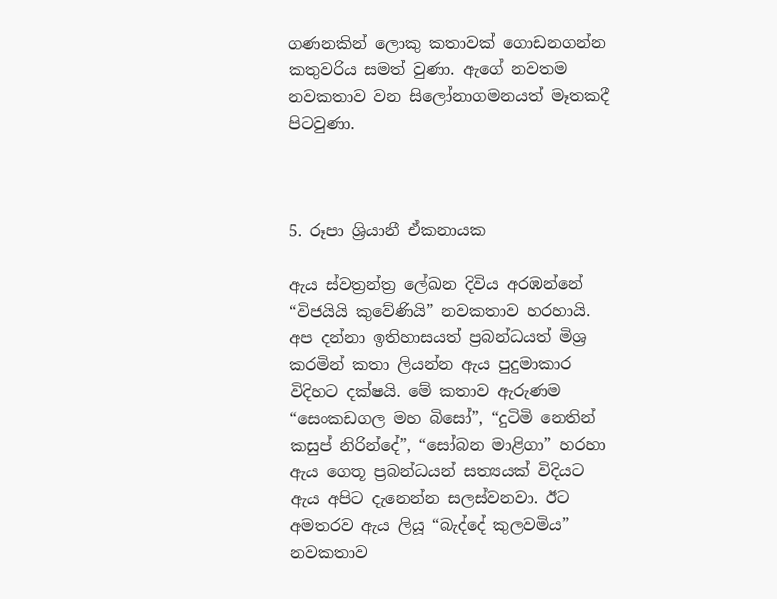ගණනකින් ලොකු කතාවක් ගොඩනගන්න කතුවරිය සමත් වුණා. ඇගේ නවතම නවකතාව වන සිලෝනාගමනයත් මෑතකදී පිටවුණා.



5. රූපා ශ්‍රියානී ඒකනායක

ඇය ස්වත්‍රන්ත්‍ර ලේඛන දිවිය අරඹන්නේ “විජයියි කුවේණියි” නවකතාව හරහායි. අප දන්නා ඉතිහාසයත් ප්‍රබන්ධයත් මිශ්‍ර කරමින් කතා ලියන්න ඇය පුදුමාකාර විදිහට දක්ෂයි. මේ කතාව ඇරුණම “සෙංකඩගල මහ බිසෝ”, “දුටිමි නෙතින් කසුප් නිරින්දේ”, “සෝබන මාළිගා” හරහා ඇය ගෙතූ ප්‍රබන්ධයන් සත්‍යයක් විදියට ඇය අපිට දැනෙන්න සලස්වනවා. ඊට අමතරව ඇය ලියූ “බැද්දේ කුලවමිය” නවකතාව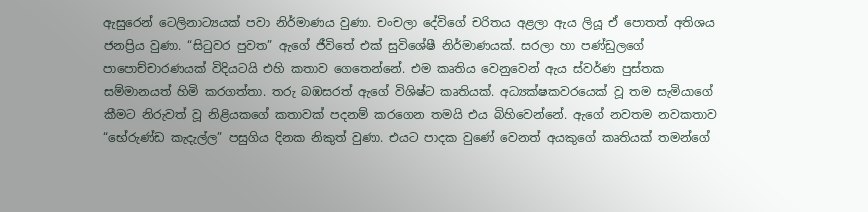ඇසුරෙන් ටෙලිනාට්‍යයක් පවා නිර්මාණය වුණා. චංචලා දේවිගේ චරිතය අළලා ඇය ලියූ ඒ පොතත් අතිශය ජනප්‍රිය වුණා. “සිටුවර පුවත” ඇගේ ජීවිතේ එක් සුවිශේෂී නිර්මාණයක්. සරලා හා පණ්ඩුලගේ පාපොච්චාරණයක් විදියටයි එහි කතාව ගෙතෙන්නේ. එම කෘතිය වෙනුවෙන් ඇය ස්වර්ණ පුස්තක සම්මානයත් හිමි කරගත්තා. තරු බඹසරත් ඇගේ විශිෂ්ට කෘතියක්. අධ්‍යක්ෂකවරයෙක් වූ තම සැමියාගේ කීමට නිරුවත් වූ නිළියකගේ කතාවක් පදනම් කරගෙන තමයි එය බිහිවෙන්නේ. ඇගේ නවතම නවකතාව “භේරුණ්ඩ කැදැල්ල” පසුගිය දිනක නිකුත් වුණා. එයට පාදක වුණේ වෙනත් අයකුගේ කෘතියක් තමන්ගේ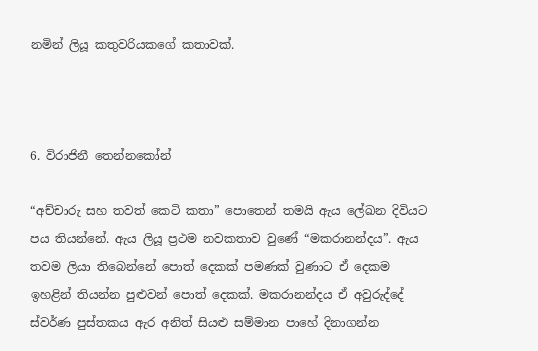නමින් ලියූ කතුවරියකගේ කතාවක්.



6. විරාජිනී තෙන්නකෝන්

“අච්චාරු සහ තවත් කෙටි කතා” පොතෙන් තමයි ඇය ලේඛන දිවියට පය තියන්නේ. ඇය ලියූ ප්‍රථම නවකතාව වුණේ “මකරානන්දය”. ඇය තවම ලියා තිබෙන්නේ පොත් දෙකක් පමණක් වුණාට ඒ දෙකම ඉහළින් තියන්න පුළුවන් පොත් දෙකක්. මකරානන්දය ඒ අවුරුද්දේ ස්වර්ණ පුස්තකය ඇර අනිත් සියළු සම්මාන පාහේ දිනාගන්න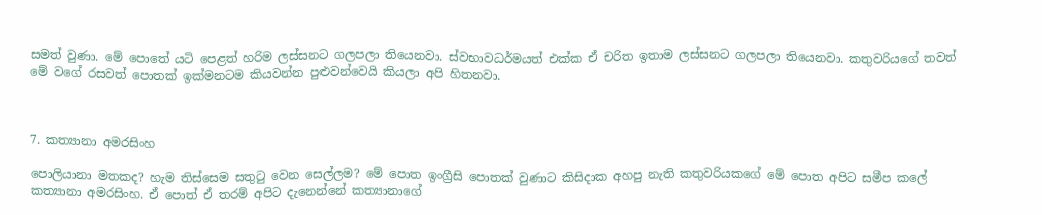සමත් වුණා. මේ පොතේ යටි පෙළත් හරිම ලස්සනට ගලපලා තියෙනවා. ස්වභාවධර්මයත් එක්ක ඒ චරිත ඉතාම ලස්සනට ගලපලා තියෙනවා. කතුවරියගේ තවත් මේ වගේ රසවත් පොතක් ඉක්මනටම කියවන්න පුළුවන්වෙයි කියලා අපි හිතනවා.



7. කත්‍යානා අමරසිංහ

පොලියානා මතකද? හැම තිස්සෙම සතුටු වෙන සෙල්ලම? මේ පොත ඉංග්‍රීසි පොතක් වුණාට කිසිදාක අහපු නැති කතුවරියකගේ මේ පොත අපිට සමීප කලේ කත්‍යානා අමරසිංහ. ඒ පොත් ඒ තරම් අපිට දැනෙන්නේ කත්‍යානාගේ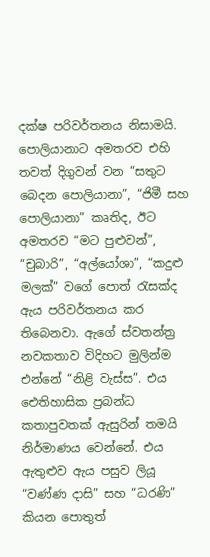දක්ෂ පරිවර්තනය නිසාමයි. පොලියානාට අමතරව එහි තවත් දිගුවන් වන “සතුට බෙදන පොලියානා”, “ජිමී සහ පොලියානා” කෘතිද, ඊට අමතරව “මට පුළුවන්”, “චුබාරි”, “අල්යෝශා”, “කදුළු මලක්” වගේ පොත් රැසක්ද ඇය පරිවර්තනය කර තිබෙනවා. ඇගේ ස්වතන්ත්‍ර නවකතාව විදිහට මුලින්ම එන්නේ “නිළි වැස්ස”. එය ඓතිහාසික ප්‍රබන්ධ කතාපුවතක් ඇසුරින් තමයි නිර්මාණය වෙන්නේ. එය ඇතුළුව ඇය පසුව ලියූ “වණ්ණ දාසි” සහ “ධරණි” කියන පොතුත්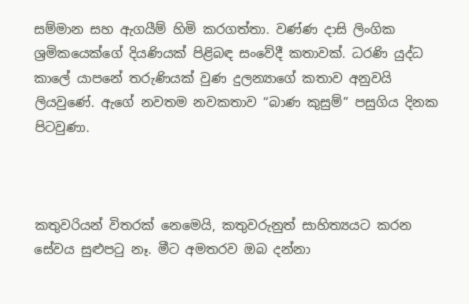සම්මාන සහ ඇගයීම් හිමි කරගත්තා. වණ්ණ දාසි ලිංගික ශ්‍රමිකයෙක්ගේ දියණියක් පිළිබඳ සංවේදී කතාවක්. ධරණි යුද්ධ කාලේ යාපනේ තරුණියක් වුණ දුලන්‍යාගේ කතාව අනුවයි ලියවුණේ. ඇගේ නවතම නවකතාව “බාණ කුසුම්” පසුගිය දිනක පිටවුණා.



කතුවරියන් විතරක් නෙමෙයි, කතුවරුනුත් සාහිත්‍යයට කරන සේවය සුළුපටු නෑ. මීට අමතරව ඔබ දන්නා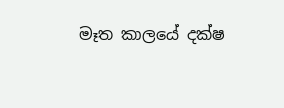මෑත කාලයේ දක්ෂ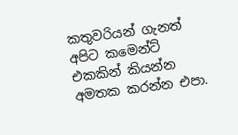කතුවරියන් ගැනත් අපිට කමෙන්ට් එකකින් කියන්න අමතක කරන්න එපා.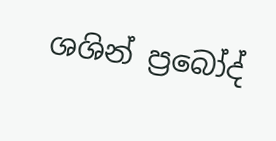ශශින් ප්‍රබෝද්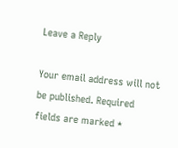Leave a Reply

Your email address will not be published. Required fields are marked *